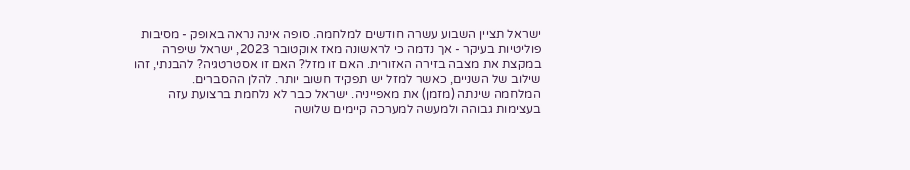ישראל תציין השבוע עשרה חודשים למלחמה. סופה אינה נראה באופק - מסיבות פוליטיות בעיקר - אך נדמה כי לראשונה מאז אוקטובר 2023, ישראל שיפרה במקצת את מצבה בזירה האזורית. האם זו מזל? האם זו אסטרטגיה? להבנתי, זהו שילוב של השניים, כאשר למזל יש תפקיד חשוב יותר. להלן ההסברים.
המלחמה שינתה (מזמן) את מאפייניה. ישראל כבר לא נלחמת ברצועת עזה בעצימות גבוהה ולמעשה למערכה קיימים שלושה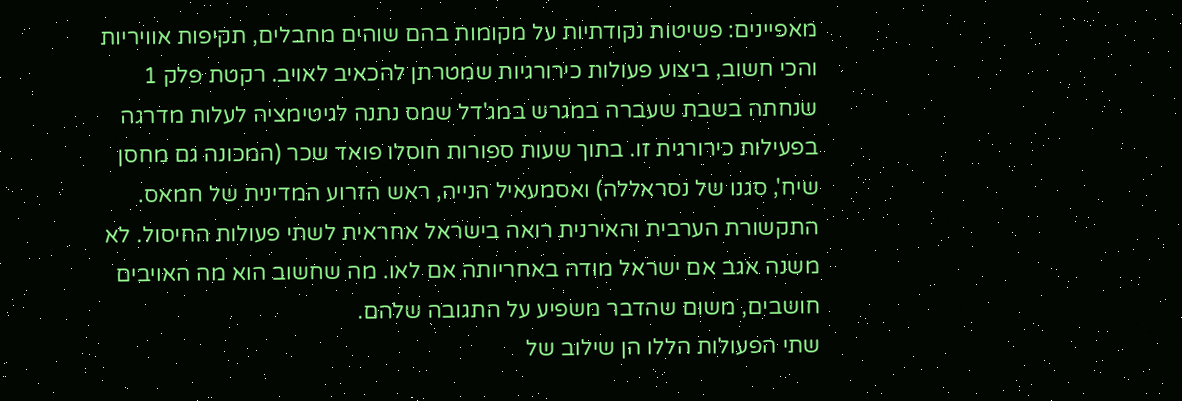מאפיינים: פשיטות נקודתיות על מקומות בהם שוהים מחבלים, תקיפות אוויריות והכי חשוב, ביצוע פעולות כירורגיות שמטרתן להכאיב לאויב. רקטת פלק 1 שנחתה בשבת שעברה במגרש במג'דל שמס נתנה לגיטימציה לעלות מדרגה בפעילות כירורגית זו. בתוך שעות ספורות חוסלו פואד שכר (המכונה גם מחסן שיח', סגנו של נסראללה) ואסמעאיל הנייה, ראש הזרוע המדינית של חמאס. התקשורת הערבית והאירנית רואה בישראל אחראית לשתי פעולות החיסול. לא משנה אגב אם ישראל מודה באחריותה אם לאו. מה שחשוב הוא מה האויבים חושבים, משום שהדבר משפיע על התגובה שלהם.
שתי הפעולות הללו הן שילוב של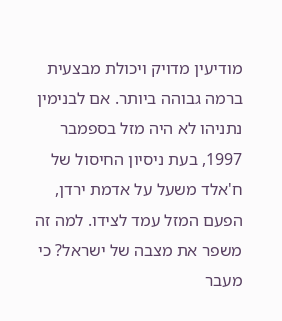מודיעין מדויק ויכולת מבצעית ברמה גבוהה ביותר. אם לבנימין נתניהו לא היה מזל בספמבר 1997, בעת ניסיון החיסול של ח'אלד משעל על אדמת ירדן, הפעם המזל עמד לצידו. למה זה משפר את מצבה של ישראל? כי מעבר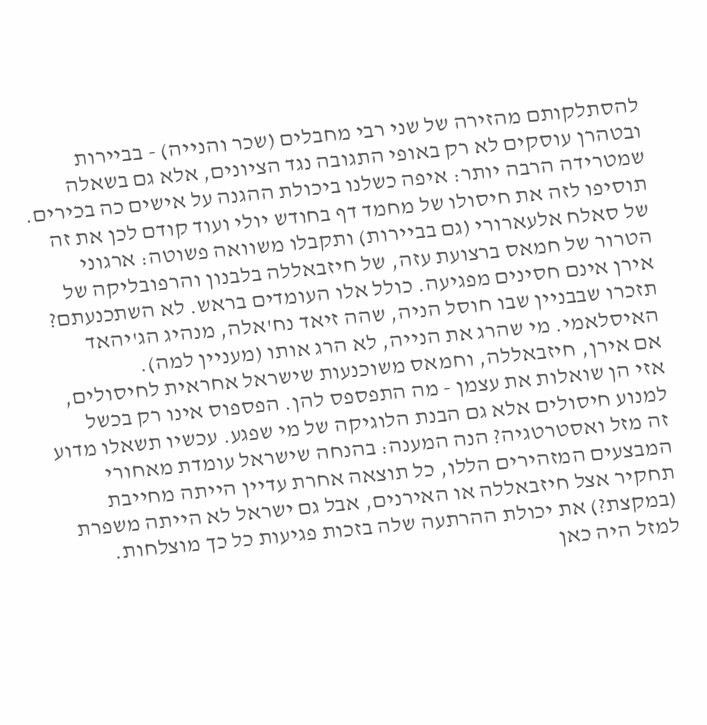להסתלקותם מהזירה של שני רבי מחבלים (שכר והנייה) - בביירות ובטהרן עוסקים לא רק באופי התגובה נגד הציונים, אלא גם בשאלה שמטרידה הרבה יותר: איפה כשלנו ביכולת ההגנה על אישים כה בכירים. תוסיפו לזה את חיסולו של מחמד דף בחודש יולי ועוד קודם לכן את זה של סאלח אלעארורי (גם בביירות) ותקבלו משוואה פשוטה: ארגוני הטרור של חמאס ברצועת עזה, של חיזבאללה בלבנון והרפובליקה של אירן אינם חסינים מפגיעה. כולל אלו העומדים בראש. לא השתכנעתם? תזכרו שבבניין שבו חוסל הניה, שהה זיאד נח'אלה, מנהיג הג'יהאד האיסלאמי. מי שהרג את הנייה, לא הרג אותו (מעניין למה).
אם אירן, חיזבאללה, וחמאס משוכנעות שישראל אחראית לחיסולים, אזי הן שואלות את עצמן - מה התפספס להן. הפספוס אינו רק בכשל למנוע חיסולים אלא גם הבנת הלוגיקה של מי שפגע. עכשיו תשאלו מדוע זה מזל ואסטרטגיה? הנה המענה: בהנחה שישראל עומדת מאחורי המבצעים המזהירים הללו, כל תוצאה אחרת עדיין הייתה מחייבת תחקיר אצל חיזבאללה או האירנים, אבל גם ישראל לא הייתה משפרת (במקצת?) את יכולת ההרתעה שלה בזכות פגיעות כל כך מוצלחות.
למזל היה כאן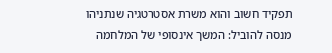תפקיד חשוב והוא משרת אסטרטגיה שנתניהו מנסה להוביל: המשך אינסופי של המלחמה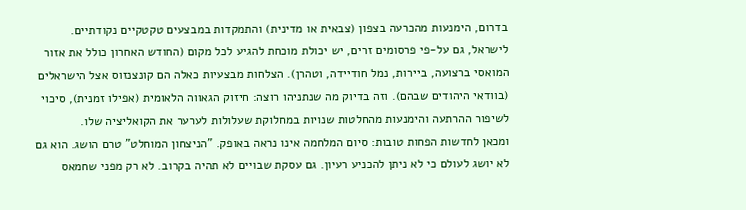בדרום, הימנעות מהכרעה בצפון (צבאית או מדינית) והתמקדות במבצעים טקטקיים נקודתיים. לישראל, גם על-פי פרסומים זרים, יש יכולת מוכחת להגיע לכל מקום (החודש האחרון כולל את אזור המואסי ברצועה, ביירות, נמל חודיידה, וטהרן). הצלחות מבצעיות כאלה הם קונצנזוס אצל הישראלים (בוודאי היהודים שבהם). וזה בדיוק מה שנתניהו רוצה: חיזוק הגאווה הלאומית (אפילו זמנית), סיכוי לשיפור ההרתעה והימנעות מהחלטות שנויות במחלוקת שעלולות לערער את הקואליציה שלו.
ומכאן לחדשות הפחות טובות: סיום המלחמה אינו נראה באופק. "הניצחון המוחלט" טרם הושג. הוא גם לא יושג לעולם כי לא ניתן להכניע רעיון. גם עסקת שבויים לא תהיה בקרוב. לא רק מפני שחמאס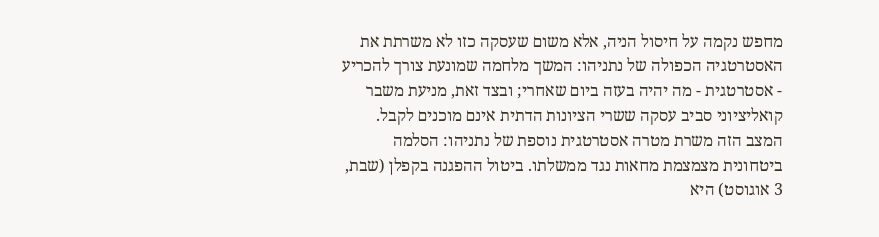מחפש נקמה על חיסול הניה, אלא משום שעסקה כזו לא משרתת את האסטרטגיה הכפולה של נתניהו: המשך מלחמה שמונעת צורך להכריע - אסטרטגית - מה יהיה בעזה ביום שאחרי; ובצד זאת, מניעת משבר קואליציוני סביב עסקה ששרי הציונות הדתית אינם מוכנים לקבל. המצב הזה משרת מטרה אסטרטגית נוספת של נתניהו: הסלמה ביטחונית מצמצמת מחאות נגד ממשלתו. ביטול ההפגנה בקפלן (שבת, 3 אוגוסט) היא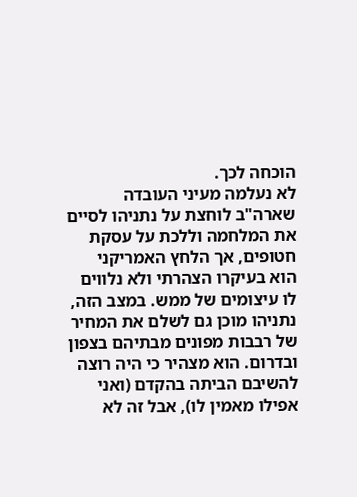הוכחה לכך.
לא נעלמה מעיני העובדה שארה"ב לוחצת על נתניהו לסיים את המלחמה וללכת על עסקת חטופים, אך הלחץ האמריקני הוא בעיקרו הצהרתי ולא נלווים לו עיצומים של ממש. במצב הזה, נתניהו מוכן גם לשלם את המחיר של רבבות מפונים מבתיהם בצפון ובדרום. הוא מצהיר כי היה רוצה להשיבם הביתה בהקדם (ואני אפילו מאמין לו), אבל זה לא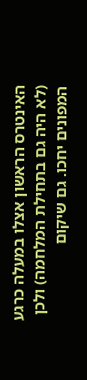האינטרס הראשון אצלו במעלה כרגע (לא היה גם בתחילת המלחמה) ולכן המפונים יחכו. גם שיקום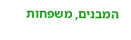המבנים, משפחות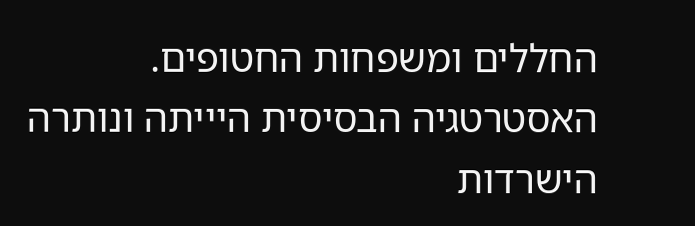החללים ומשפחות החטופים. האסטרטגיה הבסיסית היייתה ונותרה הישרדות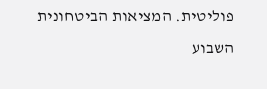פוליטית. המציאות הביטחונית השבוע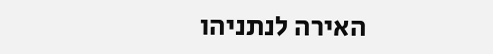האירה לנתניהו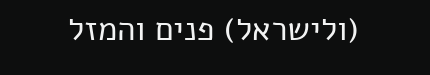(ולישראל) פנים והמזל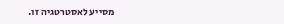מסייע לאסטרטגיה זו.